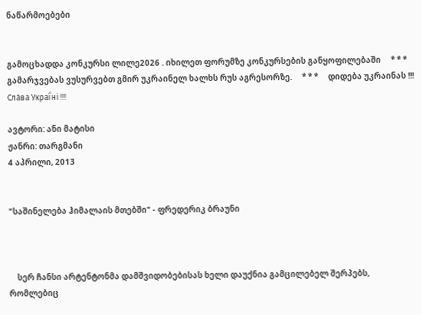ნაწარმოებები


გამოცხადდა კონკურსი ლილე2026 . იხილეთ ფორუმზე კონკურსების განყოფილებაში     * * *     გამარჯვებას ვუსურვებთ გმირ უკრაინელ ხალხს რუს აგრესორზე.     * * *     დიდება უკრაინას !!! Сла́ва Украї́ні !!!

ავტორი: ანი მატისი
ჟანრი: თარგმანი
4 აპრილი, 2013


"საშინელება ჰიმალაის მთებში" - ფრედერიკ ბრაუნი



    სერ ჩანსი არტენტონმა დამშვიდობებისას ხელი დაუქნია გამცილებელ შერპებს, რომლებიც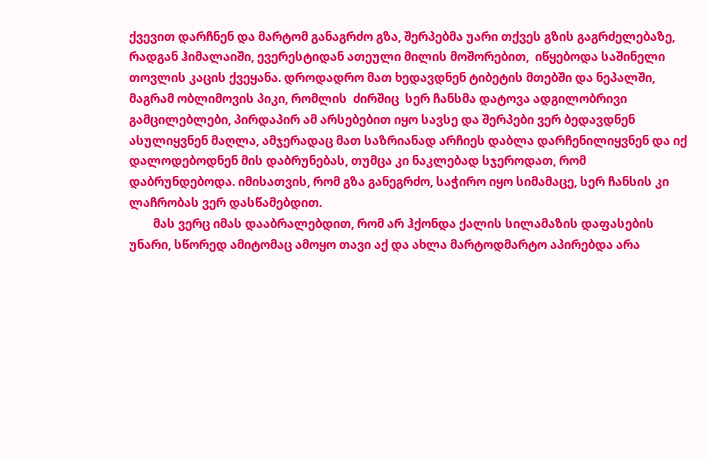ქვევით დარჩნენ და მარტომ განაგრძო გზა, შერპებმა უარი თქვეს გზის გაგრძელებაზე, რადგან ჰიმალაიში, ევერესტიდან ათეული მილის მოშორებით,  იწყებოდა საშინელი თოვლის კაცის ქვეყანა. დროდადრო მათ ხედავდნენ ტიბეტის მთებში და ნეპალში, მაგრამ ობლიმოვის პიკი, რომლის  ძირშიც  სერ ჩანსმა დატოვა ადგილობრივი გამცილებლები, პირდაპირ ამ არსებებით იყო სავსე და შერპები ვერ ბედავდნენ ასულიყვნენ მაღლა, ამჯერადაც მათ საზრიანად არჩიეს დაბლა დარჩენილიყვნენ და იქ დალოდებოდნენ მის დაბრუნებას, თუმცა კი ნაკლებად სჯეროდათ, რომ დაბრუნდებოდა. იმისათვის, რომ გზა განეგრძო, საჭირო იყო სიმამაცე, სერ ჩანსის კი ლაჩრობას ვერ დასწამებდით.
        მას ვერც იმას დააბრალებდით, რომ არ ჰქონდა ქალის სილამაზის დაფასების უნარი, სწორედ ამიტომაც ამოყო თავი აქ და ახლა მარტოდმარტო აპირებდა არა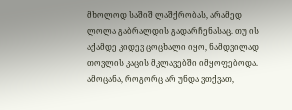მხოლოდ საშიშ ლაშქრობას, არამედ ლოლა გაბრალდის გადარჩენასაც. თუ ის აქამდე კიდევ ცოცხალი იყო, ნამდვილად თოვლის კაცის მკლავებში იმყოფებოდა. ამოცანა, როგორც არ უნდა ვთქვათ,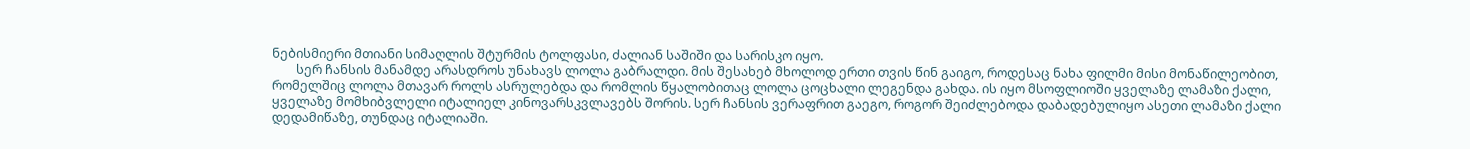ნებისმიერი მთიანი სიმაღლის შტურმის ტოლფასი, ძალიან საშიში და სარისკო იყო.
        სერ ჩანსის მანამდე არასდროს უნახავს ლოლა გაბრალდი. მის შესახებ მხოლოდ ერთი თვის წინ გაიგო, როდესაც ნახა ფილმი მისი მონაწილეობით, რომელშიც ლოლა მთავარ როლს ასრულებდა და რომლის წყალობითაც ლოლა ცოცხალი ლეგენდა გახდა. ის იყო მსოფლიოში ყველაზე ლამაზი ქალი, ყველაზე მომხიბვლელი იტალიელ კინოვარსკვლავებს შორის. სერ ჩანსის ვერაფრით გაეგო, როგორ შეიძლებოდა დაბადებულიყო ასეთი ლამაზი ქალი დედამიწაზე, თუნდაც იტალიაში.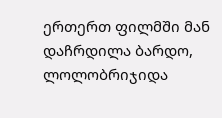ერთერთ ფილმში მან დაჩრდილა ბარდო, ლოლობრიჯიდა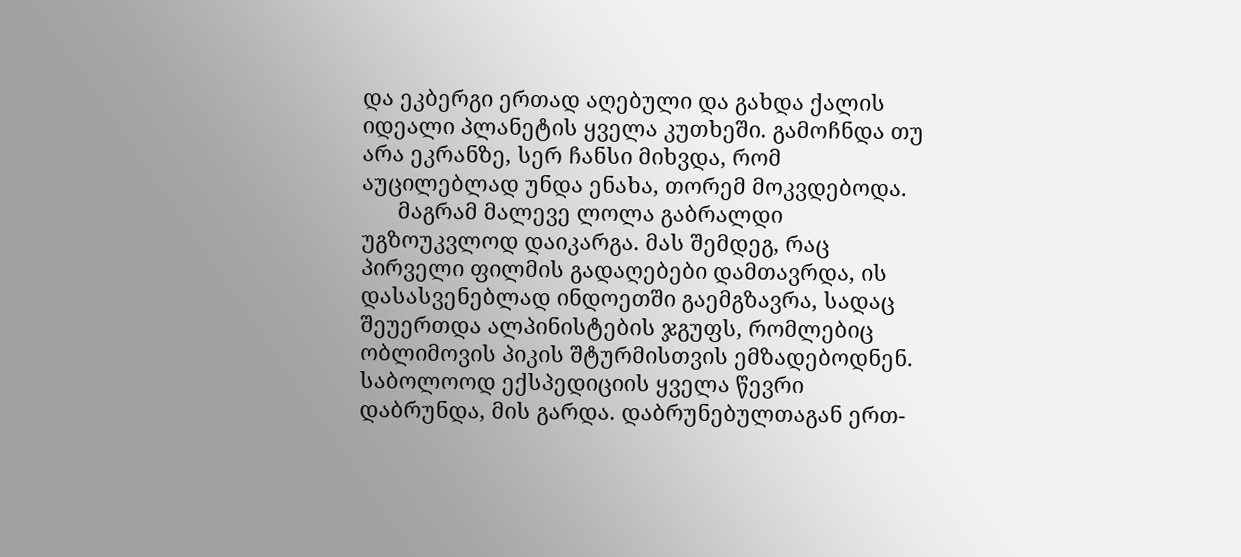და ეკბერგი ერთად აღებული და გახდა ქალის იდეალი პლანეტის ყველა კუთხეში. გამოჩნდა თუ არა ეკრანზე, სერ ჩანსი მიხვდა, რომ აუცილებლად უნდა ენახა, თორემ მოკვდებოდა.
      მაგრამ მალევე ლოლა გაბრალდი უგზოუკვლოდ დაიკარგა. მას შემდეგ, რაც პირველი ფილმის გადაღებები დამთავრდა, ის დასასვენებლად ინდოეთში გაემგზავრა, სადაც შეუერთდა ალპინისტების ჯგუფს, რომლებიც ობლიმოვის პიკის შტურმისთვის ემზადებოდნენ. საბოლოოდ ექსპედიციის ყველა წევრი  დაბრუნდა, მის გარდა. დაბრუნებულთაგან ერთ-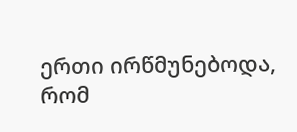ერთი ირწმუნებოდა, რომ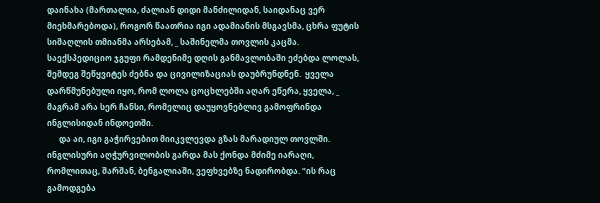დაინახა (მართალია, ძალიან დიდი მანძილიდან, საიდანაც ვერ მიეხმარებოდა), როგორ წაათრია იგი ადამიანის მსგავსმა, ცხრა ფუტის სიმაღლის თმიანმა არსებამ, _ საშინელმა თოვლის კაცმა. საექსპედიციო ჯგუფი რამდენიმე დღის განმავლობაში ეძებდა ლოლას, შემდეგ შეწყვიტეს ძებნა და ცივილიზაციას დაუბრუნდნენ.  ყველა დარწმუნებული იყო, რომ ლოლა ცოცხლებში აღარ ეწერა, ყველა, _ მაგრამ არა სერ ჩანსი, რომელიც დაუყოვნებლივ გამოფრინდა ინგლისიდან ინდოეთში.
      და აი, იგი გაჭირვებით მიიკვლევდა გზას მარადიულ თოვლში. ინგლისური აღჭურვილობის გარდა მას ქონდა მძიმე იარაღი, რომლითაც, შარშან, ბენგალიაში, ვეფხვებზე ნადირობდა. “ის რაც გამოდგება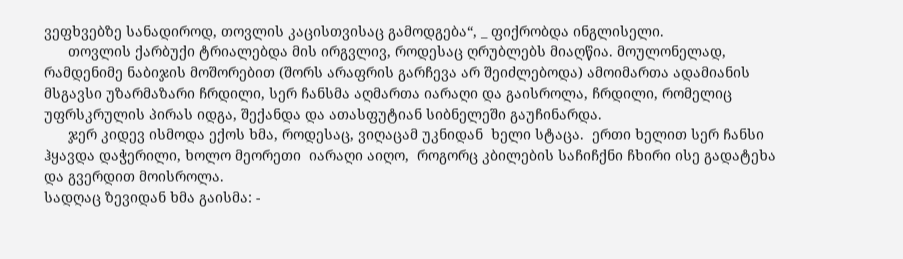ვეფხვებზე სანადიროდ, თოვლის კაცისთვისაც გამოდგება“, _ ფიქრობდა ინგლისელი.
      თოვლის ქარბუქი ტრიალებდა მის ირგვლივ, როდესაც ღრუბლებს მიაღწია. მოულონელად, რამდენიმე ნაბიჯის მოშორებით (შორს არაფრის გარჩევა არ შეიძლებოდა) ამოიმართა ადამიანის მსგავსი უზარმაზარი ჩრდილი, სერ ჩანსმა აღმართა იარაღი და გაისროლა, ჩრდილი, რომელიც უფრსკრულის პირას იდგა, შექანდა და ათასფუტიან სიბნელეში გაუჩინარდა.
      ჯერ კიდევ ისმოდა ექოს ხმა, როდესაც, ვიღაცამ უკნიდან  ხელი სტაცა.  ერთი ხელით სერ ჩანსი ჰყავდა დაჭერილი, ხოლო მეორეთი  იარაღი აიღო,  როგორც კბილების საჩიჩქნი ჩხირი ისე გადატეხა და გვერდით მოისროლა.
სადღაც ზევიდან ხმა გაისმა: -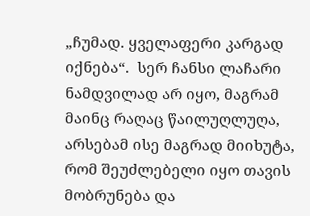„ჩუმად. ყველაფერი კარგად იქნება“.  სერ ჩანსი ლაჩარი ნამდვილად არ იყო, მაგრამ მაინც რაღაც წაილუღლუღა, არსებამ ისე მაგრად მიიხუტა, რომ შეუძლებელი იყო თავის მობრუნება და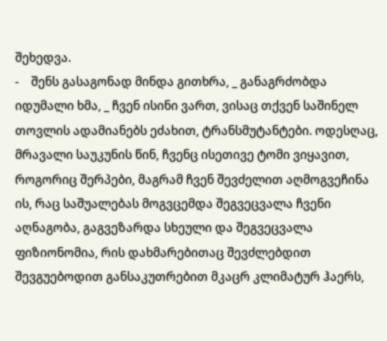შეხედვა.
-    შენს გასაგონად მინდა გითხრა, _ განაგრძობდა იდუმალი ხმა, _ ჩვენ ისინი ვართ, ვისაც თქვენ საშინელ თოვლის ადამიანებს ეძახით, ტრანსმუტანტები. ოდესღაც, მრავალი საუკუნის წინ, ჩვენც ისეთივე ტომი ვიყავით, როგორიც შერპები, მაგრამ ჩვენ შევძელით აღმოგვეჩინა ის, რაც საშუალებას მოგვცემდა შეგვეცვალა ჩვენი აღნაგობა, გაგვეზარდა სხეული და შეგვეცვალა ფიზიონომია, რის დახმარებითაც შევძლებდით  შევგუებოდით განსაკუთრებით მკაცრ კლიმატურ ჰაერს,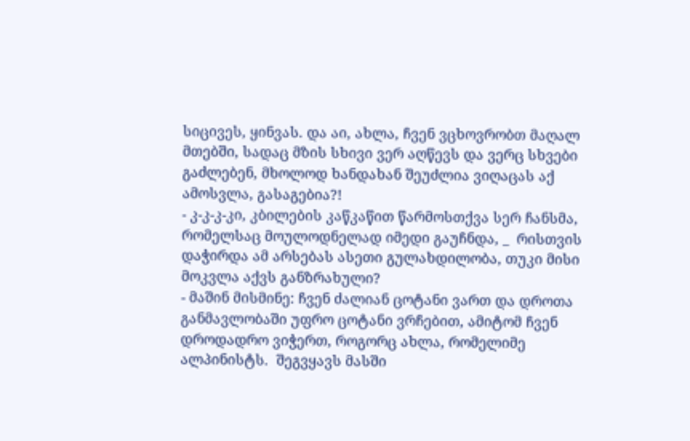სიცივეს, ყინვას. და აი, ახლა, ჩვენ ვცხოვრობთ მაღალ მთებში, სადაც მზის სხივი ვერ აღწევს და ვერც სხვები გაძლებენ, მხოლოდ ხანდახან შეუძლია ვიღაცას აქ ამოსვლა, გასაგებია?!
- კ-კ-კ-კი, კბილების კაწკაწით წარმოსთქვა სერ ჩანსმა, რომელსაც მოულოდნელად იმედი გაუჩნდა, _  რისთვის დაჭირდა ამ არსებას ასეთი გულახდილობა, თუკი მისი მოკვლა აქვს განზრახული?
- მაშინ მისმინე: ჩვენ ძალიან ცოტანი ვართ და დროთა განმავლობაში უფრო ცოტანი ვრჩებით, ამიტომ ჩვენ დროდადრო ვიჭერთ, როგორც ახლა, რომელიმე ალპინისტს.  შეგვყავს მასში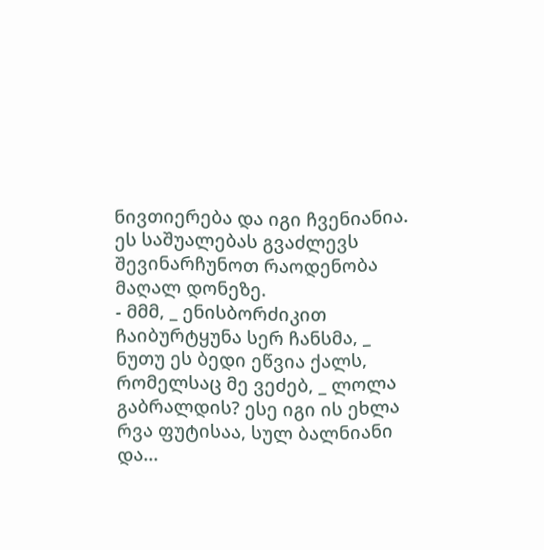ნივთიერება და იგი ჩვენიანია. ეს საშუალებას გვაძლევს შევინარჩუნოთ რაოდენობა მაღალ დონეზე.
- მმმ, _ ენისბორძიკით ჩაიბურტყუნა სერ ჩანსმა, _  ნუთუ ეს ბედი ეწვია ქალს, რომელსაც მე ვეძებ, _ ლოლა გაბრალდის? ესე იგი ის ეხლა რვა ფუტისაა, სულ ბალნიანი და...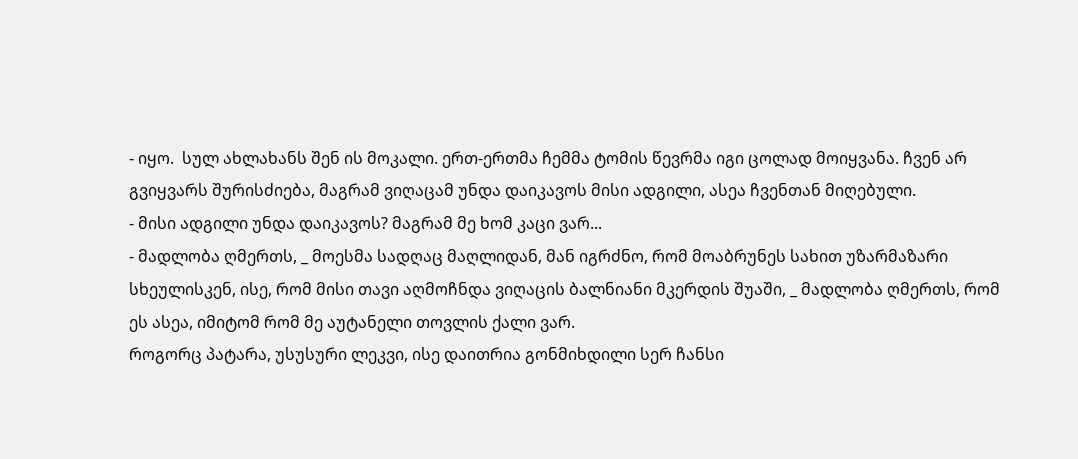- იყო.  სულ ახლახანს შენ ის მოკალი. ერთ-ერთმა ჩემმა ტომის წევრმა იგი ცოლად მოიყვანა. ჩვენ არ გვიყვარს შურისძიება, მაგრამ ვიღაცამ უნდა დაიკავოს მისი ადგილი, ასეა ჩვენთან მიღებული.
- მისი ადგილი უნდა დაიკავოს? მაგრამ მე ხომ კაცი ვარ...
- მადლობა ღმერთს, _ მოესმა სადღაც მაღლიდან, მან იგრძნო, რომ მოაბრუნეს სახით უზარმაზარი სხეულისკენ, ისე, რომ მისი თავი აღმოჩნდა ვიღაცის ბალნიანი მკერდის შუაში, _ მადლობა ღმერთს, რომ ეს ასეა, იმიტომ რომ მე აუტანელი თოვლის ქალი ვარ.
როგორც პატარა, უსუსური ლეკვი, ისე დაითრია გონმიხდილი სერ ჩანსი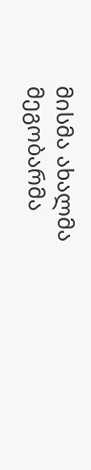მისმა ახალმა მეგობარმა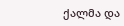ქალმა და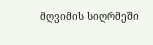მღვიმის სიღრმეში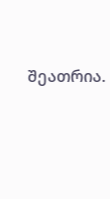შეათრია.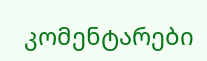კომენტარები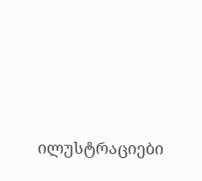ილუსტრაციები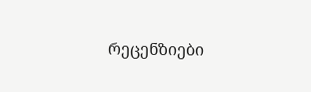რეცენზიები